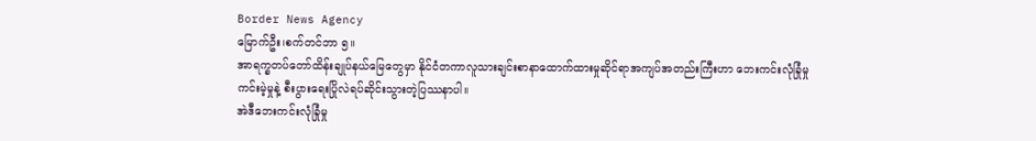Border News Agency
မြောက်ဦး၊စက်တင်ဘာ ၅။
အာရက္ခတပ်တော်ထိန်းချုပ်နယ်မြေတွေမှာ နိုင်ငံတကာလူသားချင်းစာနာထောက်ထားမှုဆိုင်ရာအကျပ်အတည်းကြီးဟာ ဘေးကင်းလုံခြုံမှုကင်းမဲ့မှုနဲ့ စီးပွားရေးပြိုလဲရပ်ဆိုင်းသွားတဲ့ပြဿနာပါ။
အဲဒီဘေးကင်းလုံခြုံမှု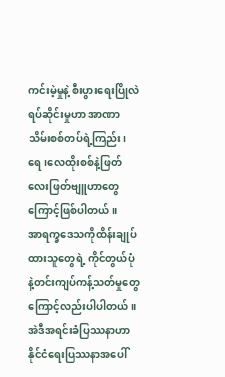ကင်းမဲ့မှုနဲ့ စီးပွားရေးပြိုလဲရပ်ဆိုင်းမှုဟာ အာဏာသိမ်းစစ်တပ်ရဲ့ကြည်း၊ရေ၊လေထိုးစစ်နဲ့ဖြတ်လေးဖြတ်ဗျူဟာတွေကြောင့်ဖြစ်ပါတယ်။
အာရက္ခဒေသကိုထိန်းချုပ်ထားသူတွေရဲ့ ကိုင်တွယ်ပုံနဲ့တင်းကျပ်ကန့်သတ်မှုတွေကြောင့်လည်းပါပါတယ်။
အဲဒီအရင်းခံပြဿနာဟာ နိုင်ငံရေးပြဿနာအပေါ်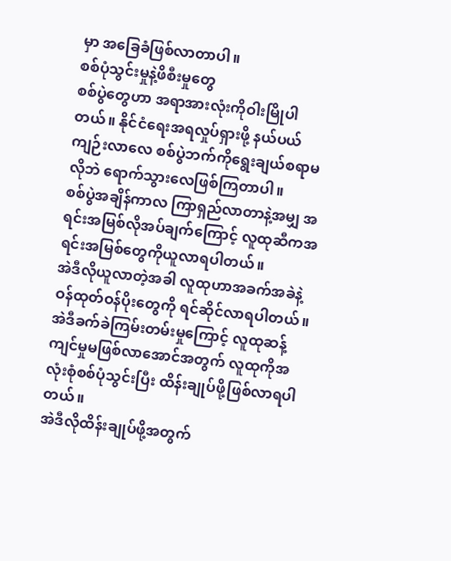မှာ အခြေခံဖြစ်လာတာပါ။
စစ်ပုံသွင်းမှုနဲ့ဖိစီးမှုတွေ
စစ်ပွဲတွေဟာ အရာအားလုံးကိုဝါးမြိုပါတယ်။ နိုင်ငံရေးအရလှုပ်ရှားဖို့ နယ်ပယ်ကျဉ်းလာလေ စစ်ပွဲဘက်ကိုရွေးချယ်စရာမလိုဘဲ ရောက်သွားလေဖြစ်ကြတာပါ။
စစ်ပွဲအချိန်ကာလ ကြာရှည်လာတာနဲ့အမျှ အရင်းအမြစ်လိုအပ်ချက်ကြောင့် လူထုဆီကအရင်းအမြစ်တွေကိုယူလာရပါတယ်။
အဲဒီလိုယူလာတဲ့အခါ လူထုဟာအခက်အခဲနဲ့ဝန်ထုတ်ဝန်ပိုးတွေကို ရင်ဆိုင်လာရပါတယ်။
အဲဒီခက်ခဲကြမ်းတမ်းမှုကြောင့် လူထုဆန့်ကျင်မှုမဖြစ်လာအောင်အတွက် လူထုကိုအလုံးစုံစစ်ပုံသွင်းပြီး ထိန်းချုပ်ဖို့ဖြစ်လာရပါတယ်။
အဲဒီလိုထိန်းချုပ်ဖို့အတွက်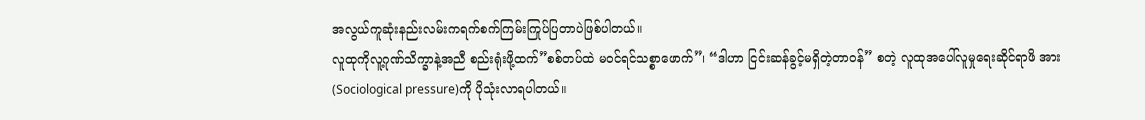အလွယ်ကူဆုံးနည်းလမ်းကရက်စက်ကြမ်းကြုပ်ပြတာပဲဖြစ်ပါတယ်။
လူထုကိုလူ့ဂုဏ်သိက္ခာနဲ့အညီ စည်းရုံးဖို့ထက်”စစ်တပ်ထဲ မဝင်ရင်သစ္စာဖောက်”၊ “ဒါဟာ ငြင်းဆန်ခွင့်မရှိတဲ့တာဝန်” စတဲ့ လူထုအပေါ်လူမှုရေးဆိုင်ရာဖိ အား(Sociological pressure)ကို ပိုသုံးလာရပါတယ်။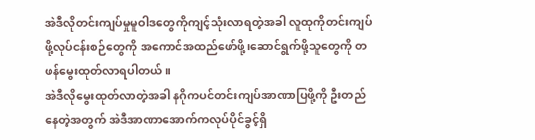အဲဒီလိုတင်းကျပ်မှုမူဝါဒတွေကိုကျင့်သုံးလာရတဲ့အခါ လူထုကိုတင်းကျပ်ဖို့လုပ်ငန်းစဉ်တွေကို အကောင်အထည်ဖော်ဖို့၊ဆောင်ရွက်ဖို့သူတွေကို တဖန်မွေးထုတ်လာရပါတယ်။
အဲဒီလိုမွေးထုတ်လာတဲ့အခါ နဂိုကပင်တင်းကျပ်အာဏာပြဖို့ကို ဦးတည်နေတဲ့အတွက် အဲဒီအာဏာအောက်ကလုပ်ပိုင်ခွင့်ရှိ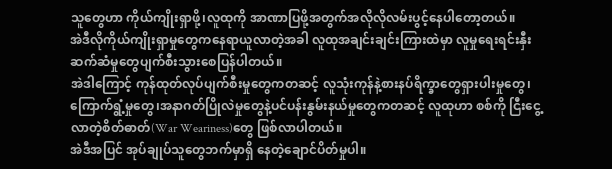သူတွေဟာ ကိုယ်ကျိုးရှာဖို့၊လူထုကို အာဏာပြဖို့အတွက်အလိုလိုလမ်းပွင့်နေပါတော့တယ်။
အဲဒီလိုကိုယ်ကျိုးရှာမှုတွေကနေရာယူလာတဲ့အခါ လူထုအချင်းချင်းကြားထဲမှာ လူမှုရေးရင်းနှီးဆက်ဆံမှုတွေပျက်စီးသွားစေပြန်ပါတယ်။
အဲဒါကြောင့် ကုန်ထုတ်လုပ်ပျက်စီးမှုတွေကတဆင့် လူသုံးကုန်နဲ့စားနပ်ရိက္ခာတွေရှားပါးမှုတွေ၊ကြောက်ရွံ့မှုတွေ၊အနာဂတ်ပြိုလဲမှုတွေနဲ့ပင်ပန်းနွမ်းနယ်မှုတွေကတဆင့် လူထုဟာ စစ်ကို ငြီးငွေ့လာတဲ့စိတ်ဓာတ်(War Weariness)တွေ ဖြစ်လာပါတယ်။
အဲဒီအပြင် အုပ်ချုပ်သူတွေဘက်မှာရှိ နေတဲ့ချောင်ပိတ်မှုပါ။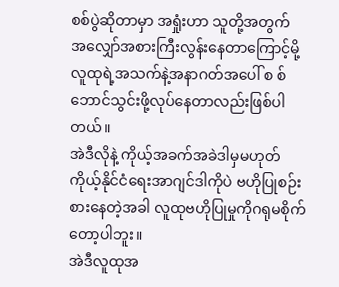စစ်ပွဲဆိုတာမှာ အရှုံးဟာ သူတို့အတွက် အလျှော်အစားကြီးလွန်းနေတာကြောင့်မို့ လူထုရဲ့အသက်နဲ့အနာဂတ်အပေါ် စ စ်ဘောင်သွင်းဖို့လုပ်နေတာလည်းဖြစ်ပါတယ်။
အဲဒီလိုနဲ့ ကိုယ့်အခက်အခဲဒါမှမဟုတ်ကိုယ့်နိုင်ငံရေးအာဂျင်ဒါကိုပဲ ဗဟိုပြုစဉ်းစားနေတဲ့အခါ လူထုဗဟိုပြုမှုကိုဂရုမစိုက်တော့ပါဘူး။
အဲဒီလူထုအ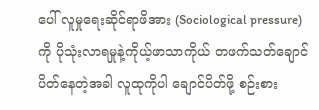ပေါ် လူမှုရေးဆိုင်ရာဖိအား (Sociological pressure)ကို ပိုသုံးလာရမှုနဲ့ကိုယ့်ဖာသာကိုယ် တဖက်သတ်ချောင်ပိတ်နေတဲ့အခါ လူထုကိုပါ ချောင်ပိတ်ဖို့ စဉ်းစား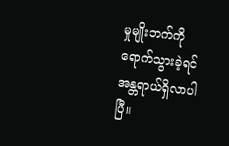မှုမျိုးဘက်ကိုရောက်သွားခဲ့ရင် အန္တရာယ်ရှိလာပါပြီ။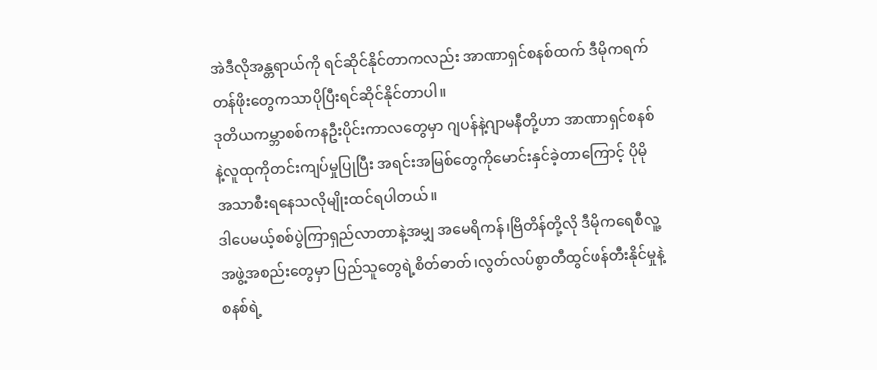အဲဒီလိုအန္တရာယ်ကို ရင်ဆိုင်နိုင်တာကလည်း အာဏာရှင်စနစ်ထက် ဒီမိုကရက်တန်ဖိုးတွေကသာပိုပြီးရင်ဆိုင်နိုင်တာပါ။
ဒုတိယကမ္ဘာစစ်ကနဦးပိုင်းကာလတွေမှာ ဂျပန်နဲ့ဂျာမနီတို့ဟာ အာဏာရှင်စနစ်နဲ့လူထုကိုတင်းကျပ်မှုပြုပြီး အရင်းအမြစ်တွေကိုမောင်းနှင်ခဲ့တာကြောင့် ပိုမို အသာစီးရနေသလိုမျိုးထင်ရပါတယ်။
ဒါပေမယ့်စစ်ပွဲကြာရှည်လာတာနဲ့အမျှ အမေရိကန်၊ဗြိတိန်တို့လို ဒီမိုကရေစီလူ့အဖွဲ့အစည်းတွေမှာ ပြည်သူတွေရဲ့စိတ်ဓာတ်၊လွတ်လပ်စွာတီထွင်ဖန်တီးနိုင်မှုနဲ့ စနစ်ရဲ့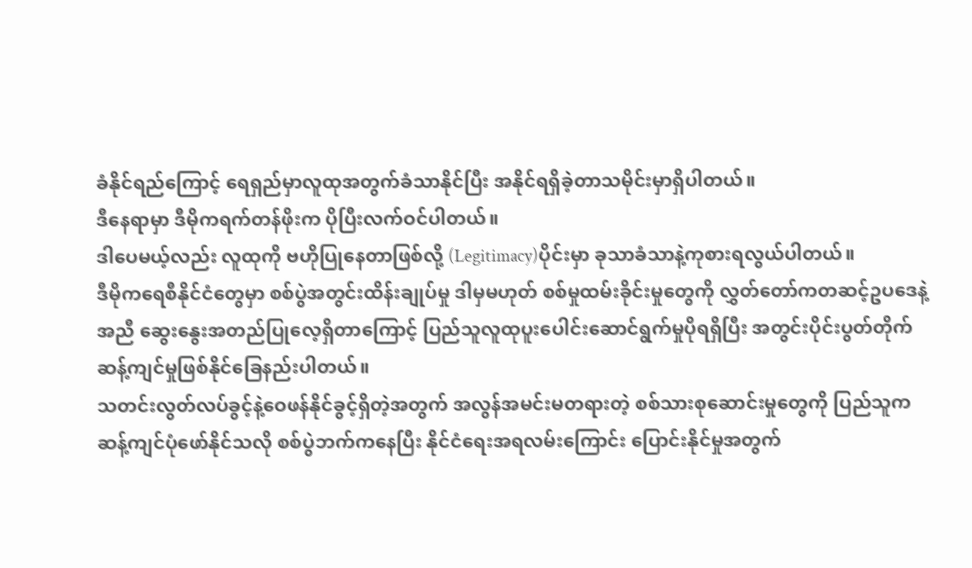ခံနိုင်ရည်ကြောင့် ရေရှည်မှာလူထုအတွက်ခံသာနိုင်ပြီး အနိုင်ရရှိခဲ့တာသမိုင်းမှာရှိပါတယ်။
ဒီနေရာမှာ ဒီမိုကရက်တန်ဖိုးက ပိုပြီးလက်ဝင်ပါတယ်။
ဒါပေမယ့်လည်း လူထုကို ဗဟိုပြုနေတာဖြစ်လို့ (Legitimacy)ပိုင်းမှာ ခုသာခံသာနဲ့ကုစားရလွယ်ပါတယ်။
ဒီမိုကရေစီနိုင်ငံတွေမှာ စစ်ပွဲအတွင်းထိန်းချုပ်မှု ဒါမှမဟုတ် စစ်မှုထမ်းခိုင်းမှုတွေကို လွှတ်တော်ကတဆင့်ဥပဒေနဲ့အညီ ဆွေးနွေးအတည်ပြုလေ့ရှိတာကြောင့် ပြည်သူလူထုပူးပေါင်းဆောင်ရွက်မှုပိုရရှိပြီး အတွင်းပိုင်းပွတ်တိုက်ဆန့်ကျင်မှုဖြစ်နိုင်ခြေနည်းပါတယ်။
သတင်းလွတ်လပ်ခွင့်နဲ့ဝေဖန်နိုင်ခွင့်ရှိတဲ့အတွက် အလွန်အမင်းမတရားတဲ့ စစ်သားစုဆောင်းမှုတွေကို ပြည်သူကဆန့်ကျင်ပုံဖော်နိုင်သလို စစ်ပွဲဘက်ကနေပြီး နိုင်ငံရေးအရလမ်းကြောင်း ပြောင်းနိုင်မှုအတွက်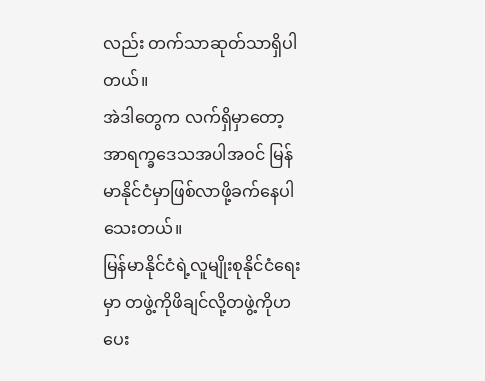လည်း တက်သာဆုတ်သာရှိပါတယ်။
အဲဒါတွေက လက်ရှိမှာတော့ အာရက္ခဒေသအပါအဝင် မြန်မာနိုင်ငံမှာဖြစ်လာဖို့ခက်နေပါသေးတယ်။
မြန်မာနိုင်ငံရဲ့လူမျိုးစုနိုင်ငံရေးမှာ တဖွဲ့ကိုဖိချင်လို့တဖွဲ့ကိုဟပေး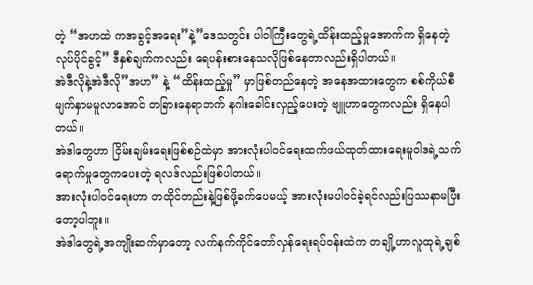တဲ့ “အဟထဲ ကအခွင့်အရေး”နဲ့”ဒေသတွင်း ပါဝါကြီးတွေရဲ့ထိန်းထည့်မှုအောက်က ရှိနေတဲ့ လုပ်ပိုင်ခွင့်” ဒီနှစ်ချက်ကလည်း ရေပန်းစားနေသလိုဖြစ်နေတာလည်းရှိပါတယ်။
အဲဒီလိုနဲ့အဲဒီလို”အဟ” နဲ့ “ထိန်းထည့်မှု” မှာဖြစ်တည်နေတဲ့ အနေအထားတွေက စစ်ကိုယ်စီမျက်နှာမမူလာအောင် တခြားနေရာဘက် နဂါးခေါင်းလှည့်ပေးတဲ့ ဗျူဟာတွေကလည်း ရှိနေပါတယ်။
အဲဒါတွေဟာ ငြိမ်းချမ်းရေးဖြစ်စဉ်ထဲမှာ အားလုံးပါဝင်ရေးထက်ဖယ်ထုတ်ထားရေးမူဝါဒရဲ့သက်ရောက်မှုတွေကပေးတဲ့ ရလဒ်လည်းဖြစ်ပါတယ်။
အားလုံးပါဝင်ရေးဟာ တထိုင်တည်းနဲ့ဖြစ်ဖို့ခက်ပေမယ့် အားလုံးမပါဝင်ခဲ့ရင်လည်းပြဿနာမပြီးတော့ပါဘူး။
အဲဒါတွေရဲ့အကျိုးဆက်မှာတော့ လက်နက်ကိုင်တော်လှန်ရေးရပ်ဝန်းထဲက တချို့ဟာလူထုရဲ့ချစ်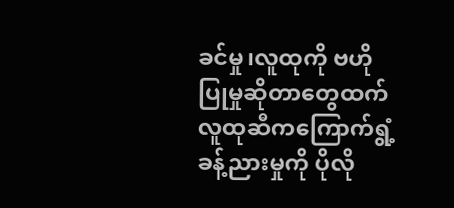ခင်မှု၊လူထုကို ဗဟိုပြုမှုဆိုတာတွေထက် လူထုဆီကကြောက်ရွံ့ခန့်ညားမှုကို ပိုလို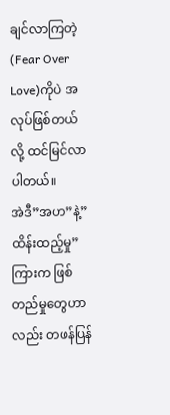ချင်လာကြတဲ့ (Fear Over Love)ကိုပဲ အလုပ်ဖြစ်တယ်လို့ ထင်မြင်လာပါတယ်။
အဲဒီ”အဟ”နဲ့”ထိန်းထည့်မှု” ကြားက ဖြစ်တည်မှုတွေဟာလည်း တဖန်ပြန်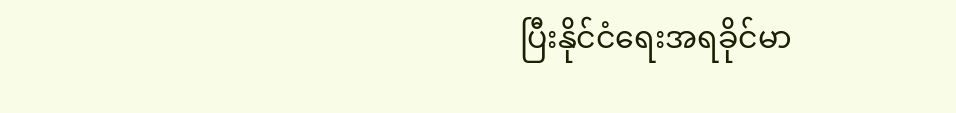ပြီးနိုင်ငံရေးအရခိုင်မာ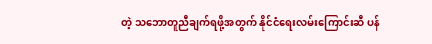တဲ့ သဘောတူညီချက်ရဖို့အတွက် နိုင်ငံရေးလမ်းကြောင်းဆီ ပန်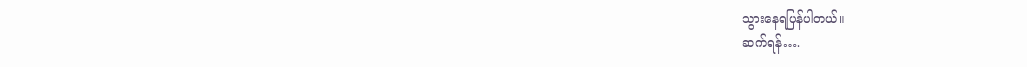သွားနေရပြန်ပါတယ်။
ဆက်ရန်….